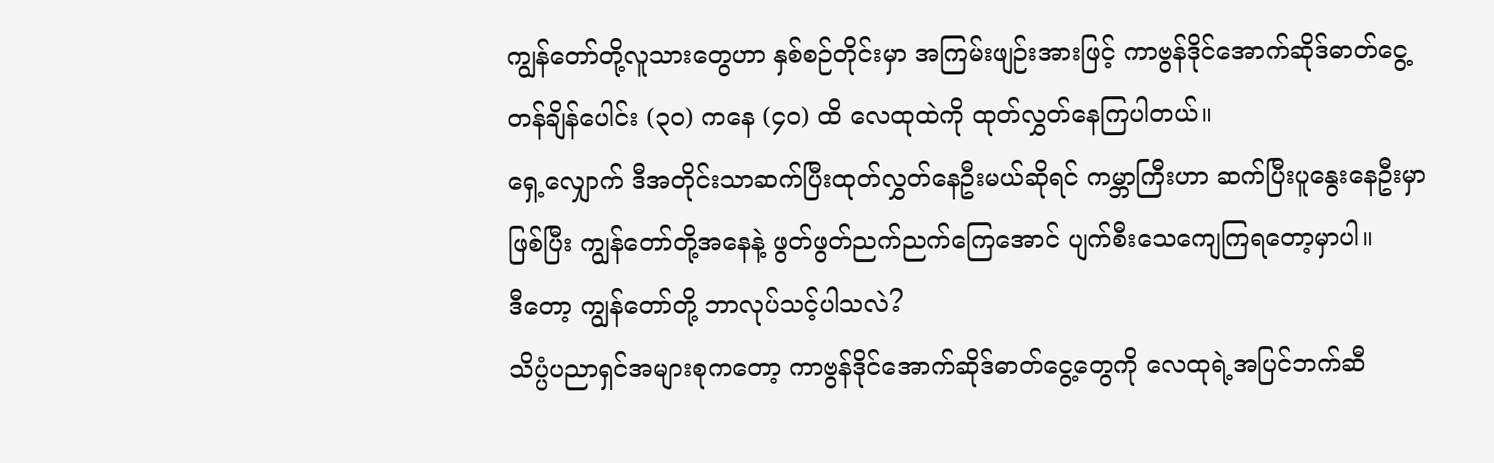ကျွန်တော်တို့လူသားတွေဟာ နှစ်စဉ်တိုင်းမှာ အကြမ်းဖျဉ်းအားဖြင့် ကာဗွန်ဒိုင်အောက်ဆိုဒ်ဓာတ်ငွေ့တန်ချိန်ပေါင်း (၃၀) ကနေ (၄၀) ထိ လေထုထဲကို ထုတ်လွှတ်နေကြပါတယ်။
ရှေ့လျှောက် ဒီအတိုင်းသာဆက်ပြီးထုတ်လွှတ်နေဦးမယ်ဆိုရင် ကမ္ဘာကြီးဟာ ဆက်ပြီးပူနွေးနေဦးမှာဖြစ်ပြီး ကျွန်တော်တို့အနေနဲ့ ဖွတ်ဖွတ်ညက်ညက်ကြေအောင် ပျက်စီးသေကျေကြရတော့မှာပါ။
ဒီတော့ ကျွန်တော်တို့ ဘာလုပ်သင့်ပါသလဲ?
သိပ္ပံပညာရှင်အများစုကတော့ ကာဗွန်ဒိုင်အောက်ဆိုဒ်ဓာတ်ငွေ့တွေကို လေထုရဲ့အပြင်ဘက်ဆီ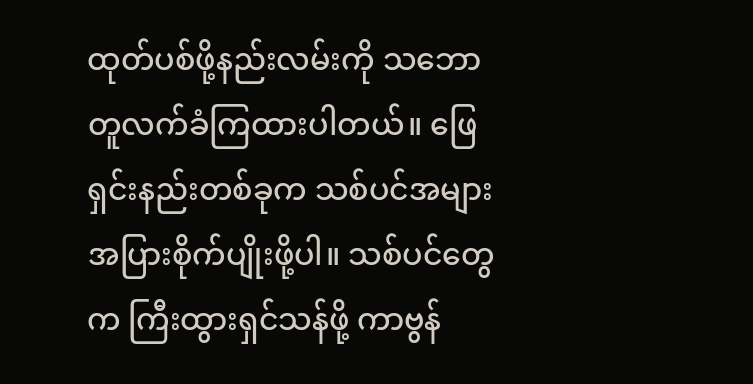ထုတ်ပစ်ဖို့နည်းလမ်းကို သဘောတူလက်ခံကြထားပါတယ်။ ဖြေရှင်းနည်းတစ်ခုက သစ်ပင်အများအပြားစိုက်ပျိုးဖို့ပါ။ သစ်ပင်တွေက ကြီးထွားရှင်သန်ဖို့ ကာဗွန်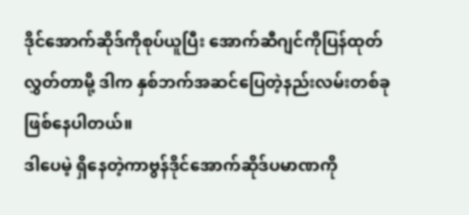ဒိုင်အောက်ဆိုဒ်ကိုစုပ်ယူပြီး အောက်ဆီဂျင်ကိုပြန်ထုတ်လွှတ်တာမို့ ဒါက နှစ်ဘက်အဆင်ပြေတဲ့နည်းလမ်းတစ်ခု ဖြစ်နေပါတယ်။
ဒါပေမဲ့ ရှိနေတဲ့ကာဗွန်ဒိုင်အောက်ဆိုဒ်ပမာဏကို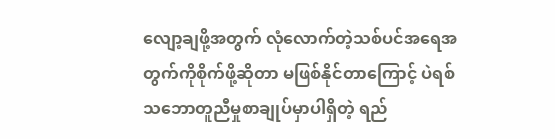လျော့ချဖို့အတွက် လုံလောက်တဲ့သစ်ပင်အရေအတွက်ကိုစိုက်ဖို့ဆိုတာ မဖြစ်နိုင်တာကြောင့် ပဲရစ်သဘောတူညီမှုစာချုပ်မှာပါရှိတဲ့ ရည်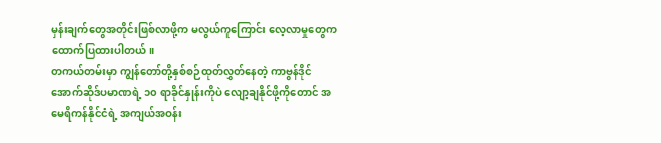မှန်းချက်တွေအတိုင်းဖြစ်လာဖို့က မလွယ်ကူကြောင်း လေ့လာမှုတွေက ထောက်ပြထားပါတယ်။
တကယ်တမ်းမှာ ကျွန်တော်တို့နှစ်စဉ်ထုတ်လွှတ်နေတဲ့ ကာဗွန်ဒိုင်အောက်ဆိုဒ်ပမာဏရဲ့ ၁၀ ရာခိုင်နှုန်းကိုပဲ လျော့ချနိုင်ဖို့ကိုတောင် အမေရိကန်နိုင်ငံရဲ့ အကျယ်အဝန်း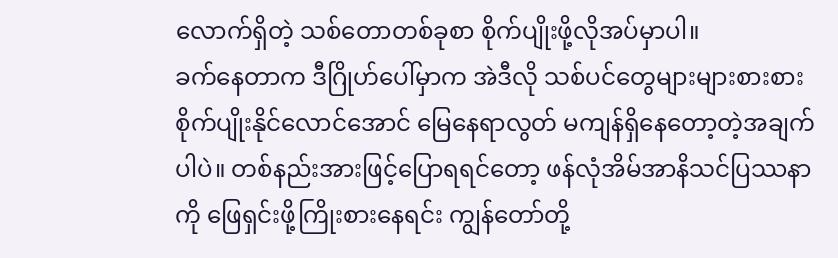လောက်ရှိတဲ့ သစ်တောတစ်ခုစာ စိုက်ပျိုးဖို့လိုအပ်မှာပါ။
ခက်နေတာက ဒီဂြိုဟ်ပေါ်မှာက အဲဒီလို သစ်ပင်တွေများများစားစားစိုက်ပျိုးနိုင်လောင်အောင် မြေနေရာလွတ် မကျန်ရှိနေတော့တဲ့အချက်ပါပဲ။ တစ်နည်းအားဖြင့်ပြောရရင်တော့ ဖန်လုံအိမ်အာနိသင်ပြဿနာကို ဖြေရှင်းဖို့ကြိုးစားနေရင်း ကျွန်တော်တို့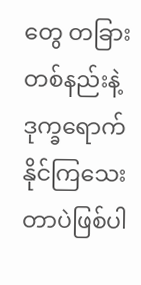တွေ တခြားတစ်နည်းနဲ့ ဒုက္ခရောက်နိုင်ကြသေးတာပဲဖြစ်ပါ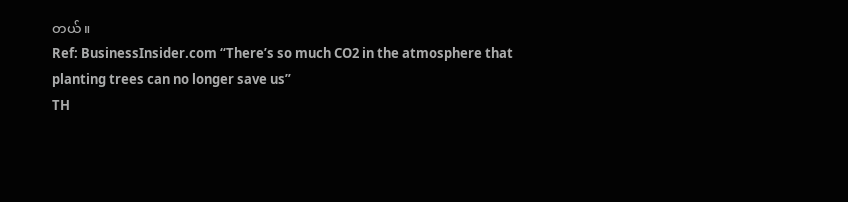တယ်။
Ref: BusinessInsider.com “There’s so much CO2 in the atmosphere that planting trees can no longer save us”
TH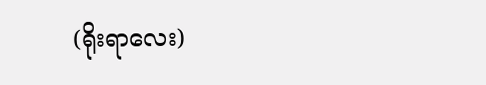(ရိုးရာလေး)